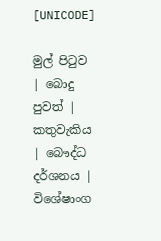[UNICODE]

මුල් පිටුව | බොදු පුවත් | කතුවැකිය | බෞද්ධ දර්ශනය | විශේෂාංග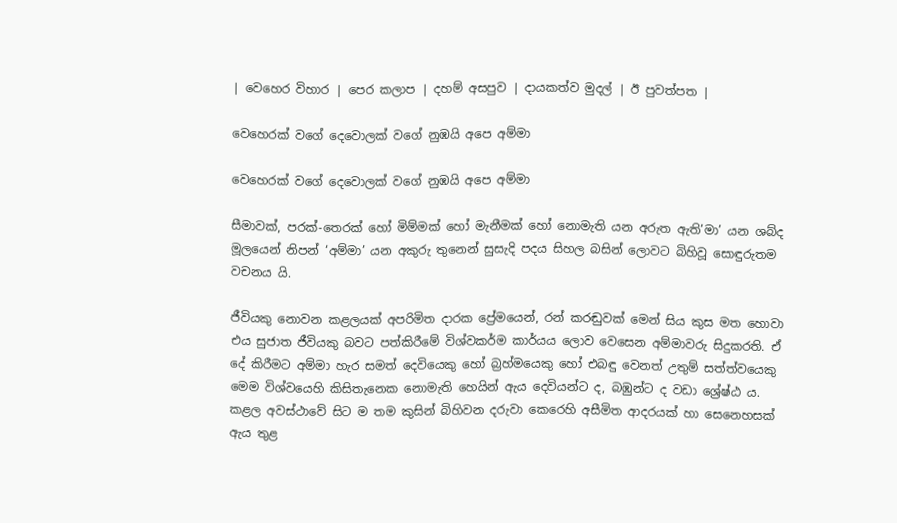| වෙහෙර විහාර | පෙර කලාප | දහම් අසපුව | දායකත්ව මුදල් | ඊ පුවත්පත |

වෙහෙරක් වගේ දෙවොලක් වගේ නුඹයි අපෙ අම්මා

වෙහෙරක් වගේ දෙවොලක් වගේ නුඹයි අපෙ අම්මා

සීමාවක්, පරක්-තෙරක් හෝ මිම්මක් හෝ මැනීමක් හෝ නොමැති යන අරුත ඇති’මා’ යන ශබ්ද මූලයෙන් නිපන් ‘අම්මා’ යන අකුරු තුනෙන් සුසැදි පදය සිහල බසින් ලොවට බිහිවූ සොඳුරුතම වචනය යි.

ජීවියකු නොවන කළලයක් අපරිමිත දාරක ප්‍රේමයෙන්, රන් කරඬුවක් මෙන් සිය කුස මත හොවා එය සුජාත ජීවියකු බවට පත්කිරීමේ විශ්වකර්ම කාර්යය ලොව වෙසෙන අම්මාවරු සිදුකරති. ඒ දේ කිරීමට අම්මා හැර සමත් දෙවියෙකු හෝ බ්‍රහ්මයෙකු හෝ එබඳු වෙනත් උතුම් සත්ත්වයෙකු මෙම විශ්වයෙහි කිසිතැනෙක නොමැති හෙයින් ඇය දෙවියන්ට ද, බඹුන්ට ද වඩා ශ්‍රේෂ්ඨ ය. කළල අවස්ථාවේ සිට ම තම කුසින් බිහිවන දරුවා කෙරෙහි අසීමිත ආදරයක් හා සෙනෙහසක් ඇය තුළ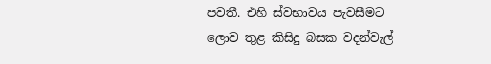පවතී. එහි ස්වභාවය පැවසීමට ලොව තුළ කිසිදු බසක වදන්වැල්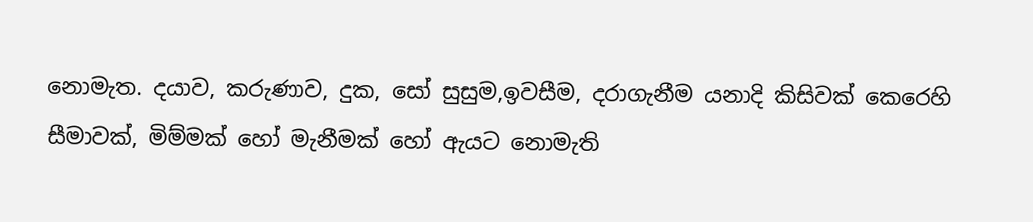නොමැත. දයාව, කරුණාව, දුක, සෝ සුසුම,ඉවසීම, දරාගැනීම යනාදි කිසිවක් කෙරෙහි සීමාවක්, මිම්මක් හෝ මැනීමක් හෝ ඇයට නොමැති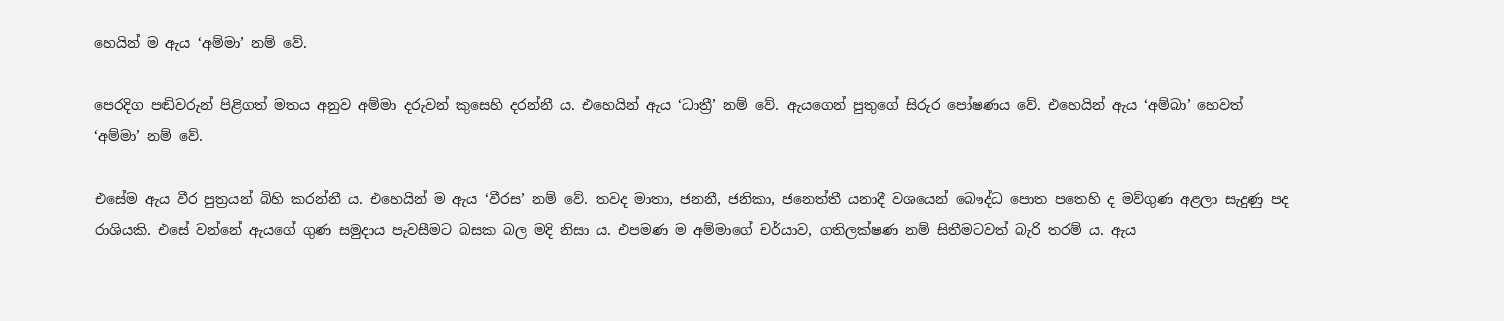හෙයින් ම ඇය ‘අම්මා’ නම් වේ.

පෙරදිග පඬිවරුන් පිළිගත් මතය අනුව අම්මා දරුවන් කුසෙහි දරන්නී ය. එහෙයින් ඇය ‘ධාත්‍රී’ නම් වේ. ඇයගෙන් පුතුගේ සිරුර පෝෂණය වේ. එහෙයින් ඇය ‘අම්බා’ හෙවත් ‘අම්මා’ නම් වේ.

එසේම ඇය වීර පුත්‍රයන් බිහි කරන්නී ය. එහෙයින් ම ඇය ‘වීරස’ නම් වේ. තවද මාතා, ජනනී, ජනිකා, ජනෙත්තී යනාදී වශයෙන් බෞද්ධ පොත පතෙහි ද මව්ගුණ අළලා සැදුණු පද රාශියකි. එසේ වන්නේ ඇයගේ ගුණ සමුදාය පැවසීමට බසක බල මදි නිසා ය. එපමණ ම අම්මාගේ චර්යාව, ගතිලක්ෂණ නම් සිතීමටවත් බැරි තරම් ය. ඇය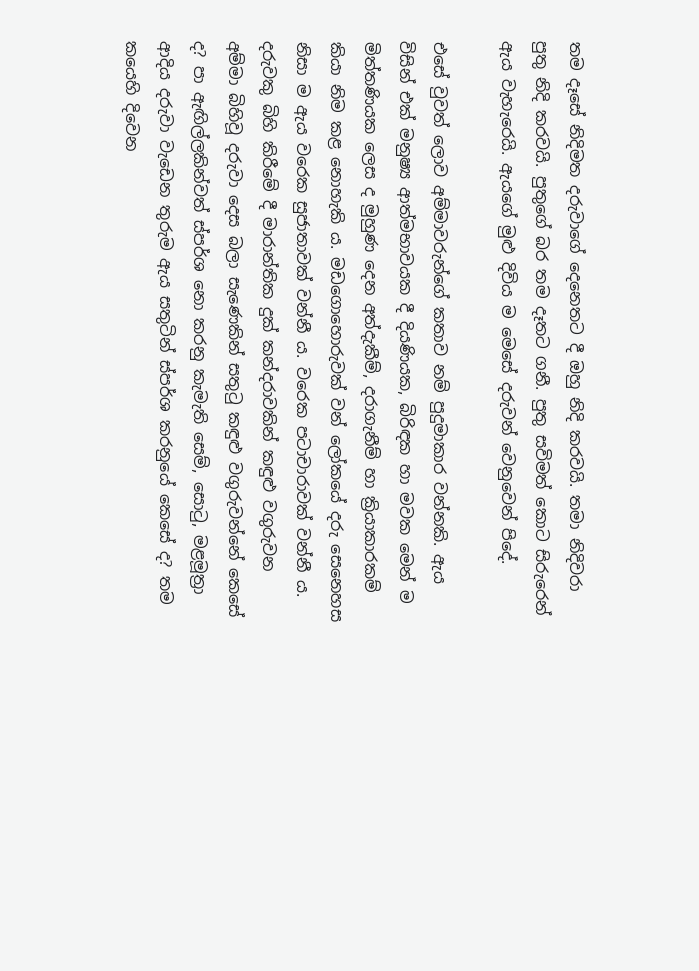තම දෑසේ නිදිමත දරුවාගේ දෙනෙතට දී ඔහු නිදි කරවයි. තමා නිදිවරා පුතු නිදි කරවයි. පුතුගේ බර තම දෑතට ගනී. පුතු සවිමත් කොට සිරුරෙන් ඇය වැහැරෙයි. ඇයගේ මුළු දිවිය ම මෙසේ දරුවන් වෙනුවෙන් පිදේ.

එසේ වුවත් ලොව අම්මාවරුන්ගේ කතාව නම් පුදුමාකාර වන්නකි. ඇය විසින් එක් මනුෂ්‍ය ආත්මභාවයක දී දියණියක, බිරිඳක හා මවක මෙන් ම මිත්තණියක ලෙස ද මුහුණ දෙන අත්දැකීම්, දරාගැනීම් හා ක්‍රියාකාරකම් කියා නිම කළ නොහැකි ය. මඩගොහොරුවක් වන් ලෝකයේ දරු සෙනෙහස නිසා ම ඇය වරෙක සුජාතාවක් වන්නී ය. වරෙක පටාචාරාවක් වන්නී ය. දරුවකු බිහි කිරීමේ දී මාරාන්තික දුක් කන්දරාවකින් කඳුළු වගුරුවන අම්මා බිහිවූ දරුවා දෙස බලා සැණෙකින් සතුටු කඳුළු වගුරුවන්නේ කෙසේ ද? පා ඇඟිල්ලකින්වත් ස්පර්ශ නො කරනු කැමැති සෙම්, සොටු, මළමූත්‍රා ආදිය දරුවා වැඩෙන තුරුම ඇය සතුටින් ස්පර්ශ කරනුයේ කෙසේ ද? තම කයෙහි දිවෙන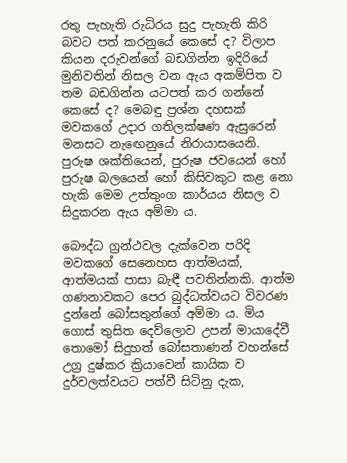රතු පැහැති රුධිරය සුදු පැහැති කිරි බවට පත් කරනුයේ කෙසේ ද? විලාප කියන දරුවන්ගේ බඩගින්න ඉදිරියේ මුනිවතින් නිසල වන ඇය අකම්පිත ව තම බඩගින්න යටපත් කර ගන්නේ කෙසේ ද? මෙබඳු ප්‍රශ්න දහසක් මවකගේ උදාර ගතිලක්ෂණ ඇසුරෙන් මනසට නැඟෙනුයේ නිරායාසයෙනි. පුරුෂ ශක්තියෙන්, පුරුෂ ජවයෙන් හෝ පුරුෂ බලයෙන් හෝ කිසිවකුට කළ නො හැකි මෙම උත්තුංග කාර්යය නිසල ව සිදුකරන ඇය අම්මා ය.

බෞද්ධ ග්‍රන්ථවල දැක්වෙන පරිදි මවකගේ සෙනෙහස ආත්මයක්, ආත්මයක් පාසා බැඳී පවතින්නකි. ආත්ම ගණනාවකට පෙර බුද්ධත්වයට විවරණ දුන්නේ බෝසතුන්ගේ අම්මා ය. මිය ගොස් තුසිත දෙව්ලොව උපන් මායාදේවී තොමෝ සිදුහත් බෝසතාණන් වහන්සේ උග්‍ර දුෂ්කර ක්‍රියාවෙන් කායික ව දුර්වලත්වයට පත්වී සිටිනු දැක,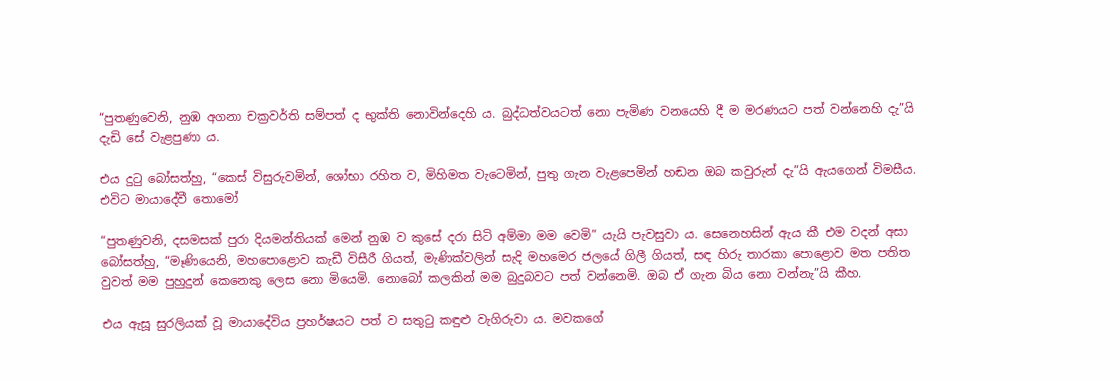“පුතණුවෙනි, නුඹ අගනා චක්‍රවර්ති සම්පත් ද භුක්ති නොවින්දෙහි ය. බුද්ධත්වයටත් නො පැමිණ වනයෙහි දී ම මරණයට පත් වන්නෙහි දැ”යි දැඩි සේ වැළපුණා ය.

එය දුටු බෝසත්හු, “කෙස් විසුරුවමින්, ශෝභා රහිත ව, මිහිමත වැටෙමින්, පුතු ගැන වැළපෙමින් හඬන ඔබ කවුරුන් දැ”යි ඇයගෙන් විමසීය. එවිට මායාදේවී තොමෝ

“පුතණුවනි, දසමසක් පුරා දියමන්තියක් මෙන් නුඹ ව කුසේ දරා සිටි අම්මා මම වෙමි” යැයි පැවසුවා ය. සෙනෙහසින් ඇය කී එම වදන් අසා බෝසත්හු, “මෑණියෙනි, මහපොළොව කැඩී විසීරී ගියත්, මැණික්වලින් සැදි මහමෙර ජලයේ ගිලී ගියත්, සඳ හිරු තාරකා පොළොව මත පතිත වුවත් මම පුහුදුන් කෙනෙකු ලෙස නො මියෙමි. නොබෝ කලකින් මම බුදුබවට පත් වන්නෙමි. ඔබ ඒ ගැන බිය නො වන්නැ”යි කීහ.

එය ඇසූ සුරලියක් වූ මායාදේවිය ප්‍රහර්ෂයට පත් ව සතුටු කඳුළු වැගිරුවා ය. මවකගේ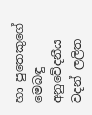හා පුතෙකුගේ මෙබඳු අනුවේදනීය වදන් ලලිත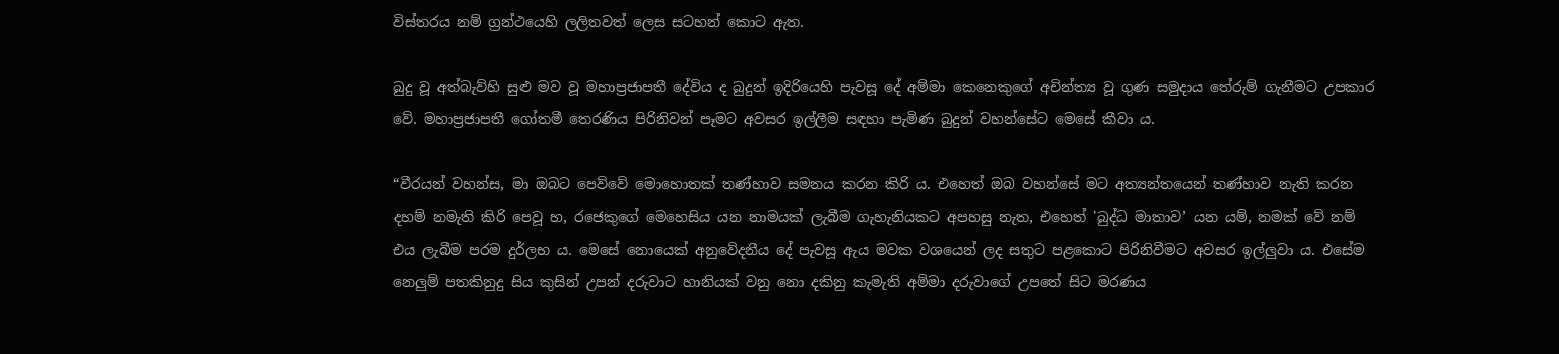විස්තරය නම් ග්‍රන්ථයෙහි ලලිතවත් ලෙස සටහන් කොට ඇත.

බුදු වූ අත්බැව්හි සුළු මව වූ මහාප්‍රජාපතී දේවිය ද බුදුන් ඉදිරියෙහි පැවසූ දේ අම්මා කෙනෙකුගේ අචින්ත්‍ය වූ ගුණ සමුදාය තේරුම් ගැනීමට උපකාර වේ. මහාප්‍රජාපතී ගෝතමී තෙරණිය පිරිනිවන් පෑමට අවසර ඉල්ලීම සඳහා පැමිණ බුදුන් වහන්සේට මෙසේ කීවා ය.

“වීරයන් වහන්ස, මා ඔබට පෙව්වේ මොහොතක් තණ්හාව සමනය කරන කිරි ය. එහෙත් ඔබ වහන්සේ මට අත්‍යන්තයෙන් තණ්හාව නැති කරන දහම් නමැති කිරි පෙවූ හ, රජෙකුගේ මෙහෙසිය යන නාමයක් ලැබීම ගැහැනියකට අපහසු නැත, එහෙත් 'බුද්ධ මාතාව’ යන යම්, නමක් වේ නම් එය ලැබීම පරම දුර්ලභ ය. මෙසේ නොයෙක් අනුවේදනීය දේ පැවසූ ඇය මවක වශයෙන් ලද සතුට පළකොට පිරිනිවීමට අවසර ඉල්ලුවා ය. එසේම නෙලුම් පතකිනුදු සිය කුසින් උපන් දරුවාට හානියක් වනු නො දකිනු කැමැති අම්මා දරුවාගේ උපතේ සිට මරණය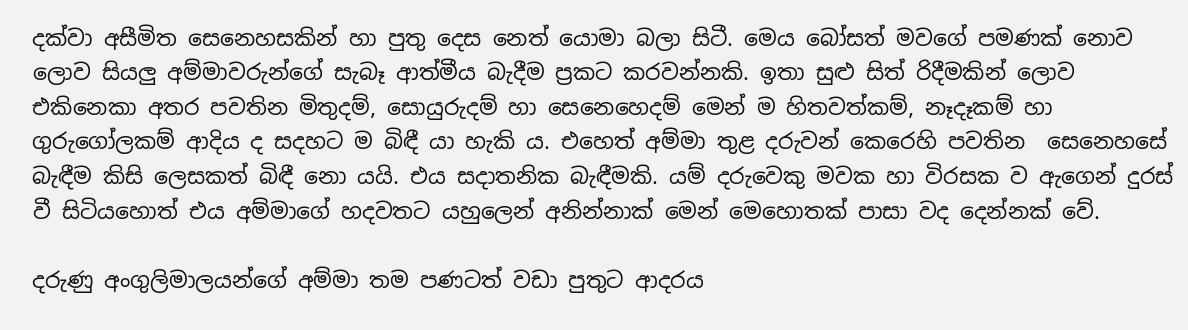දක්වා අසීමිත සෙනෙහසකින් හා පුතු දෙස නෙත් යොමා බලා සිටී. මෙය බෝසත් මවගේ පමණක් නොව ලොව සියලු අම්මාවරුන්ගේ සැබෑ ආත්මීය බැදීම ප්‍රකට කරවන්නකි. ඉතා සුළු සිත් රිදීමකින් ලොව එකිනෙකා අතර පවතින මිතුදම්, සොයුරුදම් හා සෙනෙහෙදම් මෙන් ම හිතවත්කම්, නෑදෑකම් හා ගුරුගෝලකම් ආදිය ද සදහට ම බිඳී යා හැකි ය. එහෙත් අම්මා තුළ දරුවන් කෙරෙහි පවතින  සෙනෙහසේ බැඳීම කිසි ලෙසකත් බිඳී නො යයි. එය සදාතනික බැඳීමකි. යම් දරුවෙකු මවක හා විරසක ව ඇගෙන් දුරස් වී සිටියහොත් එය අම්මාගේ හදවතට යහුලෙන් අනින්නාක් මෙන් මෙහොතක් පාසා වද දෙන්නක් වේ.

දරුණු අංගුලිමාලයන්ගේ අම්මා තම පණටත් වඩා පුතුට ආදරය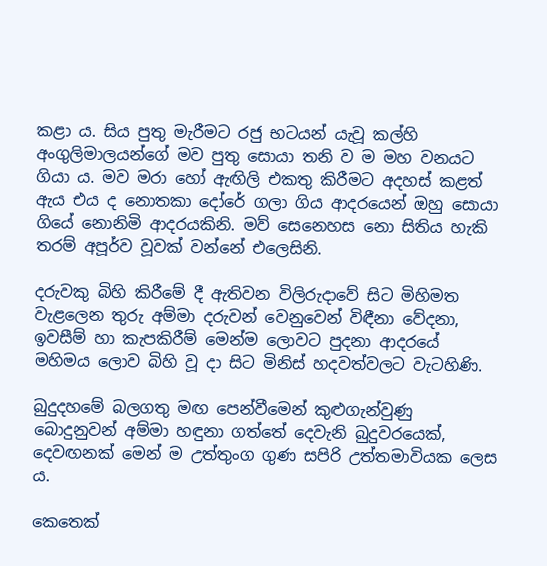කළා ය. සිය පුතු මැරීමට රජු භටයන් යැවූ කල්හි අංගුලිමාලයන්ගේ මව පුතු සොයා තනි ව ම මහ වනයට ගියා ය. මව මරා හෝ ඇඟිලි එකතු කිරීමට අදහස් කළත් ඇය එය ද නොතකා දෝරේ ගලා ගිය ආදරයෙන් ඔහු සොයා ගියේ නොනිමි ආදරයකිනි. මව් සෙනෙහස නො සිතිය හැකි තරම් අපූර්ව වූවක් වන්නේ එලෙසිනි.

දරුවකු බිහි කිරීමේ දී ඇතිවන විලිරුදාවේ සිට මිහිමත වැළලෙන තුරු අම්මා දරුවන් වෙනුවෙන් විඳීනා වේදනා, ඉවසීම් හා කැපකිරීම් මෙන්ම ලොවට පුදනා ආදරයේ මහිමය ලොව බිහි වූ දා සිට මිනිස් හදවත්වලට වැටහිණි.

බුදුදහමේ බලගතු මඟ පෙන්වීමෙන් කුළුගැන්වුණු බොදුනුවන් අම්මා හඳුනා ගත්තේ දෙවැනි බුදුවරයෙක්, දෙවඟනක් මෙන් ම උත්තුංග ගුණ සපිරි උත්තමාවියක ලෙස ය.

කෙතෙක්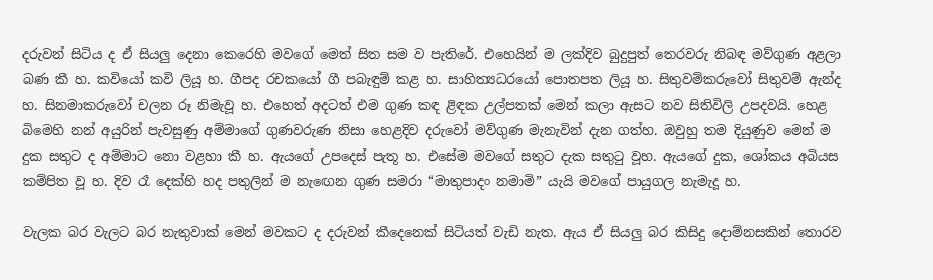දරුවන් සිටිය ද ඒ සියලු දෙනා කෙරෙහි මවගේ මෙත් සිත සම ව පැතිරේ. එහෙයින් ම ලක්දිව බුදුපුත් තෙරවරු නිබඳ මව්ගුණ අළලා බණ කී හ. කවියෝ කවි ලියූ හ. ගීපද රචකයෝ ගී පබැඳුම් කළ හ. සාහිත්‍යධරයෝ පොතපත ලියූ හ. සිතුවම්කරුවෝ සිතුවම් ඇන්ද හ. සිනමාකරුවෝ චලන රූ නිමැවූ හ. එහෙත් අදටත් එම ගුණ කඳ ළිඳක උල්පතක් මෙන් කලා ඇසට නව සිතිවිලි උපදවයි. හෙළ බිමෙහි නන් අයුරින් පැවසුණු අම්මාගේ ගුණවරුණ නිසා හෙළදිව දරුවෝ මව්ගුණ මැනැවින් දැන ගත්හ. ඔවුහු තම දියුණුව මෙන් ම දුක සතුට ද අම්මාට නො වළහා කී හ. ඇයගේ උපදෙස් පැතූ හ. එසේම මවගේ සතුට දැක සතුටු වූහ. ඇයගේ දුක, ශෝකය අබියස කම්පිත වූ හ. දිව රෑ දෙක්හි හද පතුලින් ම නැඟෙන ගුණ සමරා “මාතුපාදං නමාමි” යැයි මවගේ පායුගල නැමැදූ හ.

වැලක බර වැලට බර නැතුවාක් මෙන් මවකට ද දරුවන් කීදෙනෙක් සිටියත් වැඩි නැත. ඇය ඒ සියලු බර කිසිදු දොම්නසකින් තොරව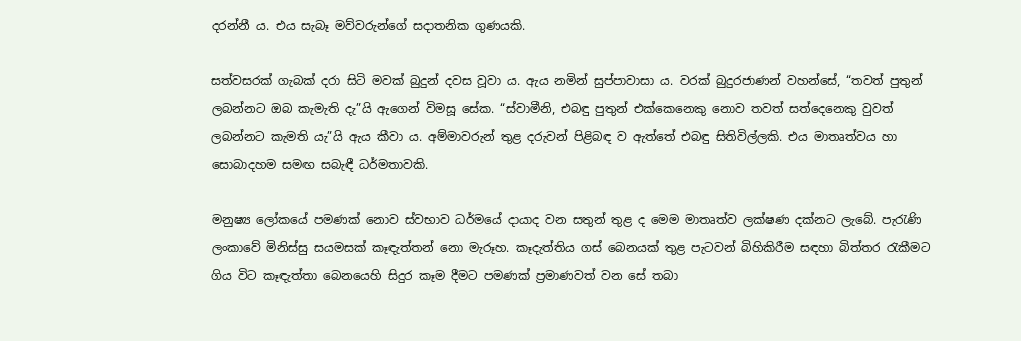දරන්නී ය. එය සැබෑ මව්වරුන්ගේ සදාතනික ගුණයකි.

සත්වසරක් ගැබක් දරා සිටි මවක් බුදුන් දවස වූවා ය. ඇය නමින් සුප්පාවාසා ය. වරක් බුදුරජාණන් වහන්සේ, “තවත් පුතුන් ලබන්නට ඔබ කැමැති දැ”යි ඇගෙන් විමසූ සේක. “ස්වාමීනි, එබඳු පුතුන් එක්කෙනෙකු නොව තවත් සත්දෙනෙකු වුවත් ලබන්නට කැමති යැ”යි ඇය කීවා ය. අම්මාවරුන් තුළ දරුවන් පිළිබඳ ව ඇත්තේ එබඳු සිතිවිල්ලකි. එය මාතෘත්වය හා සොබාදහම සමඟ සබැඳී ධර්මතාවකි.

මනුෂ්‍ය ලෝකයේ පමණක් නොව ස්වභාව ධර්මයේ දායාද වන සතුන් තුළ ද මෙම මාතෘත්ව ලක්ෂණ දක්නට ලැබේ. පැරැණි ලංකාවේ මිනිස්සු සයමසක් කෑඳැත්තන් නො මැරූහ. කෑදැත්තිය ගස් බෙනයක් තුළ පැටවන් බිහිකිරීම සඳහා බිත්තර රැකීමට ගිය විට කෑඳැත්තා බෙනයෙහි සිදුර කෑම දීමට පමණක් ප්‍රමාණවත් වන සේ තබා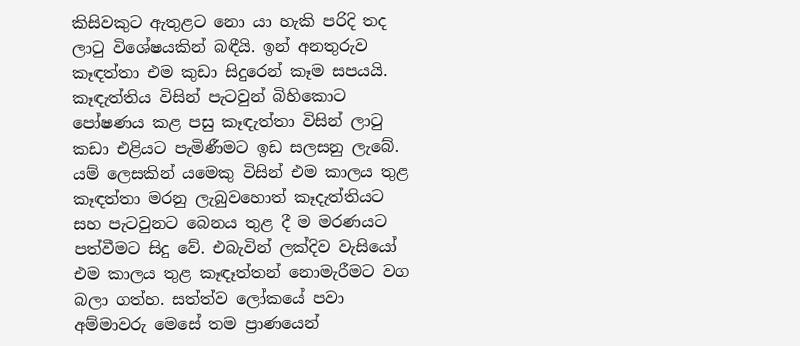කිසිවකුට ඇතුළට නො යා හැකි පරිදි තද ලාටු විශේෂයකින් බඳීයි. ඉන් අනතුරුව කෑඳත්තා එම කුඩා සිදුරෙන් කෑම සපයයි. කෑඳැත්තිය විසින් පැටවුන් බිහිකොට පෝෂණය කළ පසු කෑඳැත්තා විසින් ලාටු කඩා එළියට පැමිණීමට ඉඩ සලසනු ලැබේ. යම් ලෙසකින් යමෙකු විසින් එම කාලය තුළ කෑඳත්තා මරනු ලැබුවහොත් කෑදැත්තියට සහ පැටවුනට බෙනය තුළ දී ම මරණයට පත්වීමට සිදු වේ. එබැවින් ලක්දිව වැසියෝ එම කාලය තුළ කෑඳෑත්තන් නොමැරීමට වග බලා ගත්හ. සත්ත්ව ලෝකයේ පවා අම්මාවරු මෙසේ තම ප්‍රාණයෙන්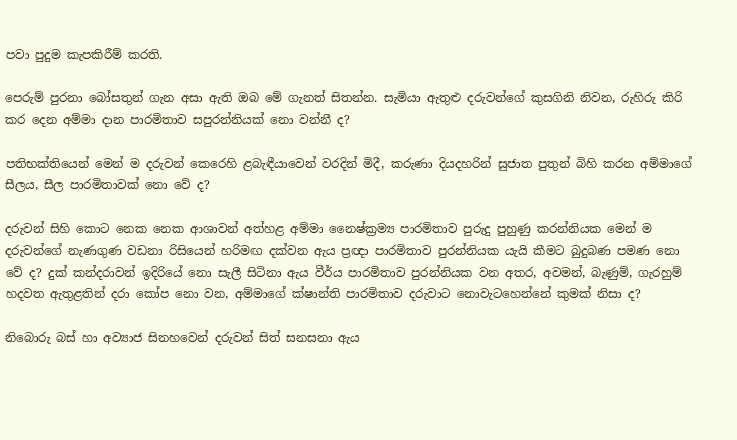පවා පුදුම කැපකිරීම් කරති.

පෙරුම් පුරනා බෝසතුන් ගැන අසා ඇති ඔබ මේ ගැනත් සිතන්න. සැමියා ඇතුළු දරුවන්ගේ කුසගිනි නිවන, රුහිරු කිරි කර දෙන අම්මා දාන පාරමිතාව සපුරන්නියක් නො වන්නී ද?

පතිභක්තියෙන් මෙන් ම දරුවන් කෙරෙහි ළබැඳීයාවෙන් වරදින් මිදී, කරුණා දියදහරින් සුජාත පුතුන් බිහි කරන අම්මාගේ සීලය, සීල පාරමිතාවක් නො වේ ද?

දරුවන් සිහි කොට නෙක නෙක ආශාවන් අත්හළ අම්මා නෛෂ්ක්‍රම්‍ය පාරමිතාව පුරුදු පුහුණු කරන්නියක මෙන් ම දරුවන්ගේ නැණගුණ වඩනා රිසියෙන් හරිමඟ දක්වන ඇය ප්‍රඥා පාරමිතාව පුරන්නියක යැයි කීමට බුදුබණ පමණ නො වේ ද? දුක් කන්දරාවන් ඉදිරියේ නො සැලී සිටිනා ඇය වීර්ය පාරමිතාව පුරන්නියක වන අතර, අවමන්, බැණුම්, ගැරහුම් හදවත ඇතුළතින් දරා කෝප නො වන, අම්මාගේ ක්ෂාන්ති පාරමිතාව දරුවාට නොවැටහෙන්නේ කුමක් නිසා ද?

නිබොරු බස් හා අව්‍යාජ සිනහවෙන් දරුවන් සිත් සනසනා ඇය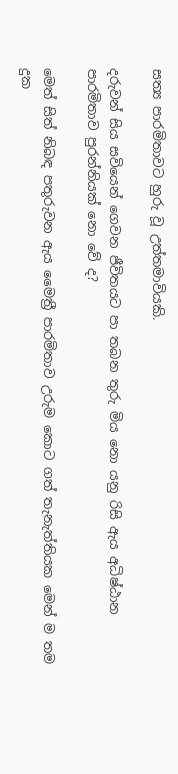සත්‍ය පාරමිතාවට හුරු වූ උත්තමාවියකි.

දරුවන් සිය සවියෙන් ගෙවන ජීවිතයට පා තබන තුරු මිය නො යනු රිසි ඇය අධිෂ්ඨාන පාරමිතාව පුරන්නියක් නො වේ ද?

මෙත් සිත් නිබඳ පතුරුවන ඇය මෛත්‍රී පාරමිතාව උරුම කොට ගත් තැනැත්තියක මෙන් ම තම දුක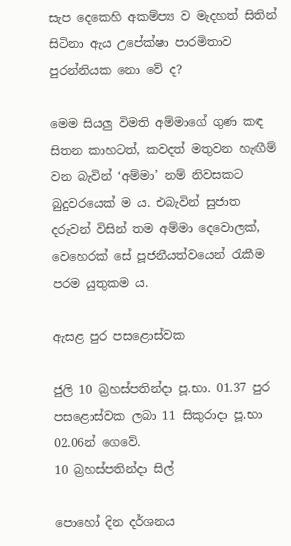සැප දෙකෙහි අකම්ප්‍ය ව මැදහත් සිතින් සිටිනා ඇය උපේක්ෂා පාරමිතාව පුරන්නියක නො වේ ද?

මෙම සියලු විමති අම්මාගේ ගුණ කඳ සිතන කාහටත්, කවදත් මතුවන හැඟීම් වන බැවින් ‘අම්මා’ නම් නිවසකට බුදුවරයෙක් ම ය. එබැවින් සුජාත දරුවන් විසින් තම අම්මා දෙවොලක්, වෙහෙරක් සේ පූජනීයත්වයෙන් රැකීම පරම යුතුකම ය.

ඇසළ පුර පසළොස්වක

ජුලි 10 බ්‍රහස්පතින්දා පූ.භා. 01.37 පුර පසළොස්වක ලබා 11 සිකුරාදා පූ.භා 02.06න් ගෙවේ.
10 බ්‍රහස්පතින්දා සිල්

පොහෝ දින දර්ශනය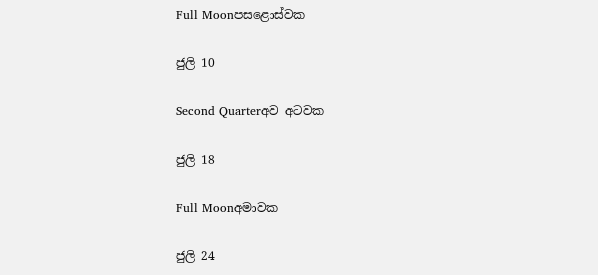Full Moonපසළොස්වක

ජුලි 10

Second Quarterඅව අටවක

ජුලි 18

Full Moonඅමාවක

ජුලි 24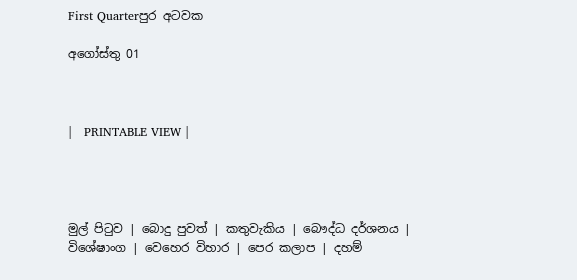First Quarterපුර අටවක

අගෝස්තු 01



|   PRINTABLE VIEW |




මුල් පිටුව | බොදු පුවත් | කතුවැකිය | බෞද්ධ දර්ශනය | විශේෂාංග | වෙහෙර විහාර | පෙර කලාප | දහම්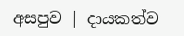අසපුව | දායකත්ව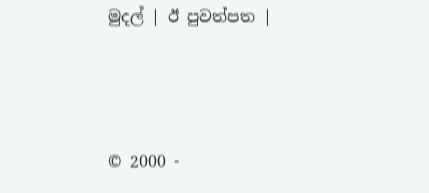මුදල් | ඊ පුවත්පත |



© 2000 -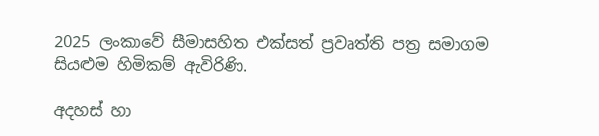2025 ලංකාවේ සීමාසහිත එක්සත් ප්‍රවෘත්ති පත්‍ර සමාගම
සියළුම හිමිකම් ඇවිරිණි.

අදහස් හා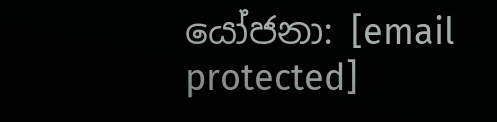යෝජනා: [email protected]